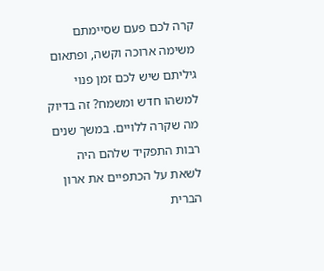קרה לכם פעם שסיימתם משימה ארוכה וקשה, ופתאום גיליתם שיש לכם זמן פנוי למשהו חדש ומשמח? זה בדיוק מה שקרה ללויים. במשך שנים רבות התפקיד שלהם היה לשאת על הכתפיים את ארון הברית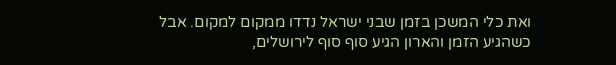ואת כלי המשכן בזמן שבני ישראל נדדו ממקום למקום. אבל כשהגיע הזמן והארון הגיע סוף סוף לירושלים,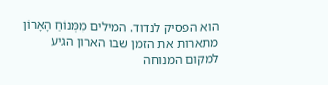הוא הפסיק לנדוד. המילים מִמְּנוֹחַ הָאָרוֹן מתארות את הזמן שבו הארון הגיע למקום המנוחה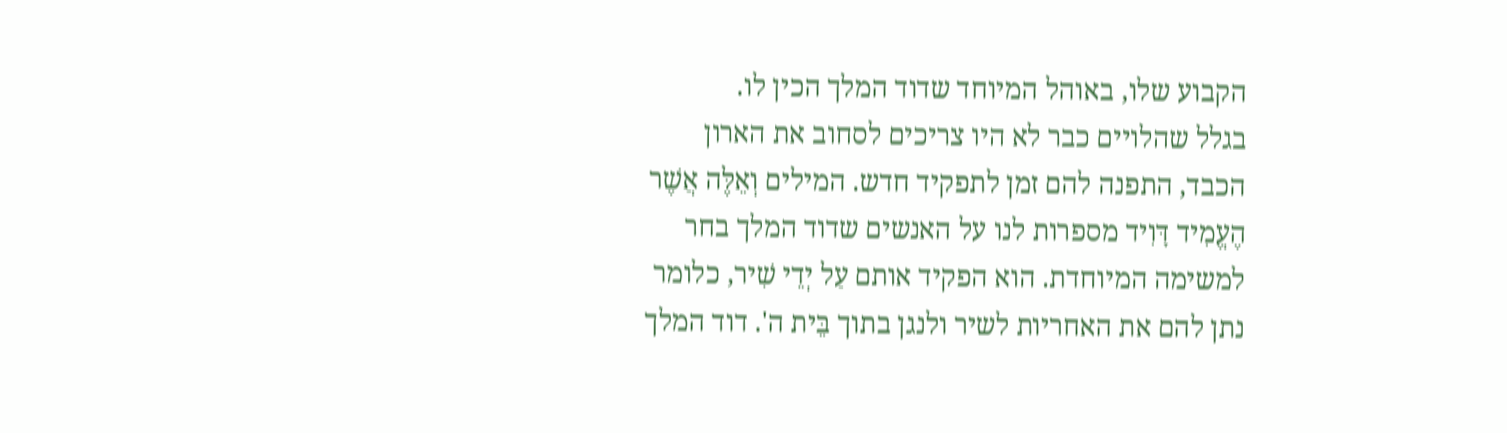הקבוע שלו, באוהל המיוחד שדוד המלך הכין לו.
בגלל שהלויים כבר לא היו צריכים לסחוב את הארון הכבד, התפנה להם זמן לתפקיד חדש. המילים וְאֵלֶּה אֲשֶׁר הֶעֱמִיד דָּוִיד מספרות לנו על האנשים שדוד המלך בחר למשימה המיוחדת. הוא הפקיד אותם עַל יְדֵי שִׁיר, כלומר נתן להם את האחריות לשיר ולנגן בתוך בֵּית ה'. דוד המלך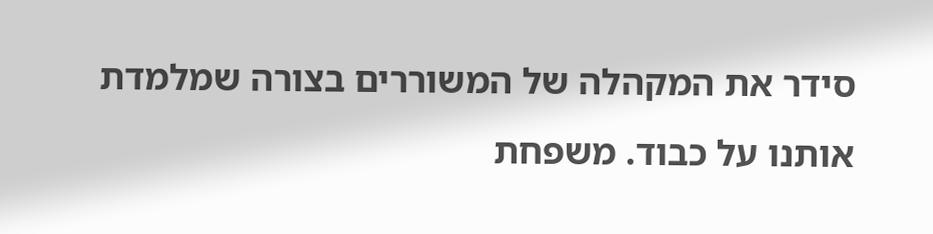סידר את המקהלה של המשוררים בצורה שמלמדת אותנו על כבוד. משפחת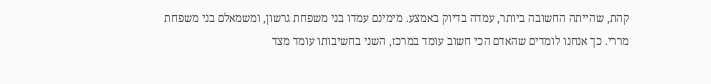קהת, שהייתה החשובה ביותר, עמדה בדיוק באמצע. מימינם עמדו בני משפחת גרשון, ומשמאלם בני משפחת מררי. כך אנחנו לומדים שהאדם הכי חשוב עומד במרכז, השני בחשיבותו עומד מצד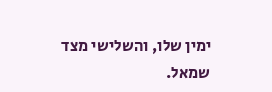ימין שלו, והשלישי מצד שמאל.